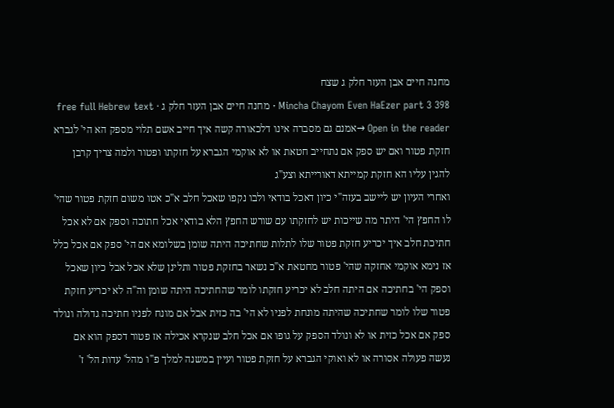מחנה חיים אבן העזר חלק ג שצח
Mincha Chayom Even HaEzer part 3 398 · מחנה חיים אבן העזר חלק ג · free full Hebrew text
Open in the reader →אמנם גם מסברה אינו דלכאורה קשה איך חייב אשם תלוי מספק הא הי' לגברא חזקת פטור ואם יש ספק אם נתחייב חטאת או לא אוקמי הגברא על חזקתו ופטור ולמה צריך קרבן להגין עליו הא חזקת קמייתא דאורייתא וצע"ג
ואחרי העיון יש ליישב בעזה"י כיון דאכל בודאי ולבו נקפו שאכל חלב א"כ אטו משום חזקת פטור שהי' לו החפץ הי' היתר מה שייכות יש לחזקתו עם שורש החפץ הלא בודאי אכל חתוכה וספק אם לא אכל חתיכת חלב איך יכריע חזקת פטור שלו לתלות שחתיכה היתה שומן בשלומא אם הי' ספק אם אכל כלל אז נימא אוקמי אחזקה שהי' פטור מחטאת א"כ נשאר בחזקת פטור ותלינן שלא אכל אבל כיון שאכל וספק הי' בחתיכה אם היתה חלב לא יכריע חזקתו לומר שהחתיכה היתה שומן וה"ה לא יכריע חזקת פטור שלו לומר שחתיכה שהיתה מונחת לפניו לא הי' בה כזית אבל אם מונח לפניו חתיכה גדולה ונולד ספק אם אכל כזית או לא ונולד הספק על גופו אם אכל חלב שנקרא אכילה אז פטור דספק הוא אם נעשה פעולה אסורה או לא ואוקי הגברא על חזקת פטור ועיין במשנה למלך פ"ו מהל' עדות הל' ז'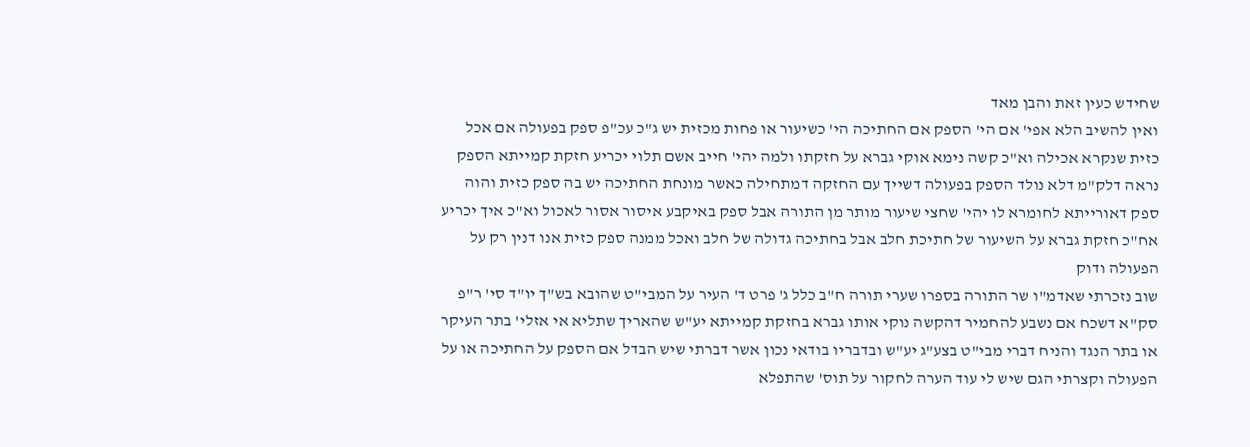שחידש כעין זאת והבן מאד
ואין להשיב הלא אפי' אם הי' הספק אם החתיכה הי' כשיעור או פחות מכזית יש ג"כ עכ"פ ספק בפעולה אם אכל כזית שנקרא אכילה וא"כ קשה נימא אוקי גברא על חזקתו ולמה יהי' חייב אשם תלוי יכריע חזקת קמייתא הספק
נראה דלק"מ דלא נולד הספק בפעולה דשייך עם החזקה דמתחילה כאשר מונחת החתיכה יש בה ספק כזית והוה ספק דאורייתא לחומרא לו יהי' שחצי שיעור מותר מן התורה אבל ספק באיקבע איסור אסור לאכול וא"כ איך יכריע אח"כ חזקת גברא על השיעור של חתיכת חלב אבל בחתיכה גדולה של חלב ואכל ממנה ספק כזית אנו דנין רק על הפעולה ודוק
שוב נזכרתי שאדמ"ו שר התורה בספרו שערי תורה ח"ב כלל ג' פרט ד' העיר על המבי"ט שהובא בש"ך יו"ד סי' ר"פ סק"א דשכח אם נשבע להחמיר דהקשה נוקי אותו גברא בחזקת קמייתא יע"ש שהאריך שתליא אי אזלי' בתר העיקר או בתר הנגד והניח דברי מבי"ט בצע"ג יע"ש ובדבריו בודאי נכון אשר דברתי שיש הבדל אם הספק על החתיכה או על הפעולה וקצרתי הגם שיש לי עוד הערה לחקור על תוס' שהתפלא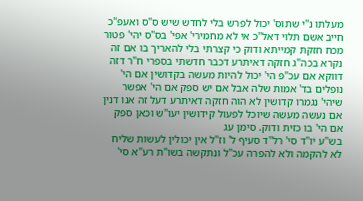מעלתו נ"י שתוס' יכול לפרש בלי לחדש שיש ס"ס ואעפ"כ חייב אשם תלוי דאל"כ אי לא מחמירי' אפי' בס"ס יהי' פטור מכח חזקת קמייתא ודוק כי קצרתי בלי להאריך בו אם זה נקרא בכה"ג חזקה דאיתרע דכבר חדשתי בספרי ח"ר דזה דווקא אם עכ"פ הי' יכול להיות מעשה בקדושין אם הי' נופלים בד' אמות שלה אבל אם יש ספק אם הי' אפשר שיהי' נגמרו קדושין לא הוה חזקה דאיתרע דעל זה אנו דנין אם נעשה מעשה שיוכל לפעול קידושין יעו"ש וכאן ספק אם הי' בו כזית ודוק. סימן עג
בש"ע יו"ד סי' רל"ד סעיף ל' וז"ל אין יכולין לעשות שליח לא להקמה ולא להפרה עכ"ל ונתקשה בשו"ת רע"א סי'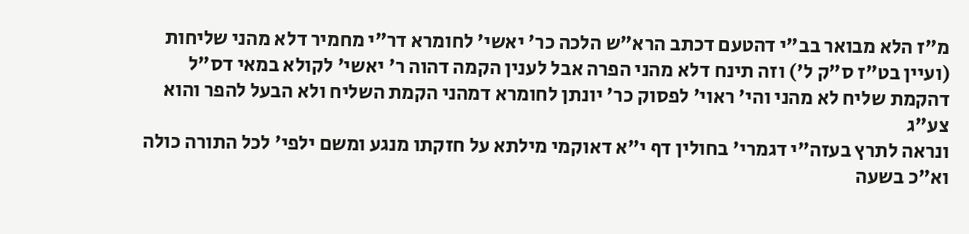מ"ז הלא מבואר בב"י דהטעם דכתב הרא"ש הלכה כר' יאשי' לחומרא דר"י מחמיר דלא מהני שליחות (ועיין בט"ז ס"ק ל') וזה תינח דלא מהני הפרה אבל לענין הקמה דהוה ר' יאשי' לקולא במאי דס"ל דהקמת שליח לא מהני והי' ראוי' לפסוק כר' יונתן לחומרא דמהני הקמת השליח ולא הבעל להפר והוא צע"ג
ונראה לתרץ בעזה"י דגמרי' בחולין דף י"א דאוקמי מילתא על חזקתו מנגע ומשם ילפי' לכל התורה כולה וא"כ בשעה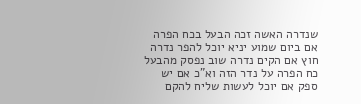שנדרה האשה זכה הבעל בכח הפרה אם ביום שמוע יניא יוכל להפר נדרה חוץ אם הקים נדרה שוב נפסק מהבעל כח הפרה על נדר הזה וא"כ אם יש ספק אם יוכל לעשות שליח להקם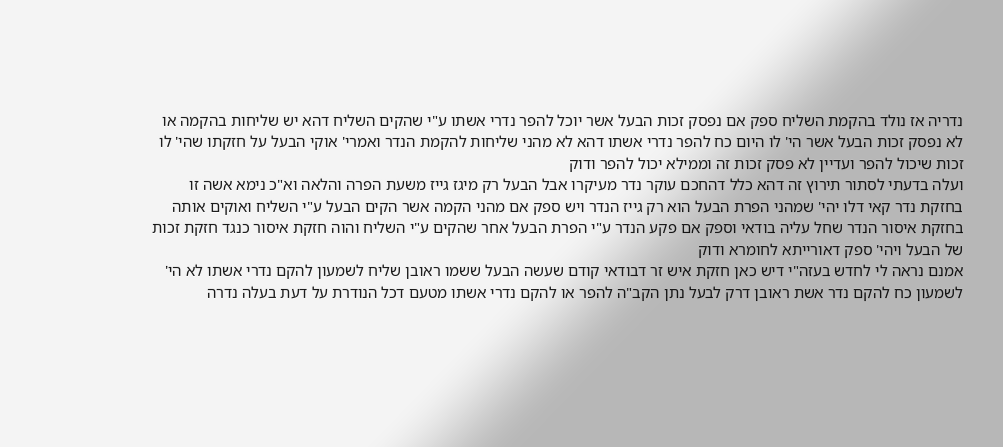נדריה אז נולד בהקמת השליח ספק אם נפסק זכות הבעל אשר יוכל להפר נדרי אשתו ע"י שהקים השליח דהא יש שליחות בהקמה או לא נפסק זכות הבעל אשר הי' לו היום כח להפר נדרי אשתו דהא לא מהני שליחות להקמת הנדר ואמרי' אוקי הבעל על חזקתו שהי' לו זכות שיכול להפר ועדיין לא פסק זכות זה וממילא יכול להפר ודוק
ועלה בדעתי לסתור תירוץ זה דהא כלל דהחכם עוקר נדר מעיקרו אבל הבעל רק מיגז גייז משעת הפרה והלאה וא"כ נימא אשה זו בחזקת נדר קאי דלו יהי' שמהני הפרת הבעל הוא רק גייז הנדר ויש ספק אם מהני הקמה אשר הקים הבעל ע"י השליח ואוקים אותה בחזקת איסור הנדר שחל עליה בודאי וספק אם פקע הנדר ע"י הפרת הבעל אחר שהקים ע"י השליח והוה חזקת איסור כנגד חזקת זכות של הבעל ויהי' ספק דאורייתא לחומרא ודוק
אמנם נראה לי לחדש בעזה"י דיש כאן חזקת איש זר דבודאי קודם שעשה הבעל ששמו ראובן שליח לשמעון להקם נדרי אשתו לא הי' לשמעון כח להקם נדר אשת ראובן דרק לבעל נתן הקב"ה להפר או להקם נדרי אשתו מטעם דכל הנודרת על דעת בעלה נדרה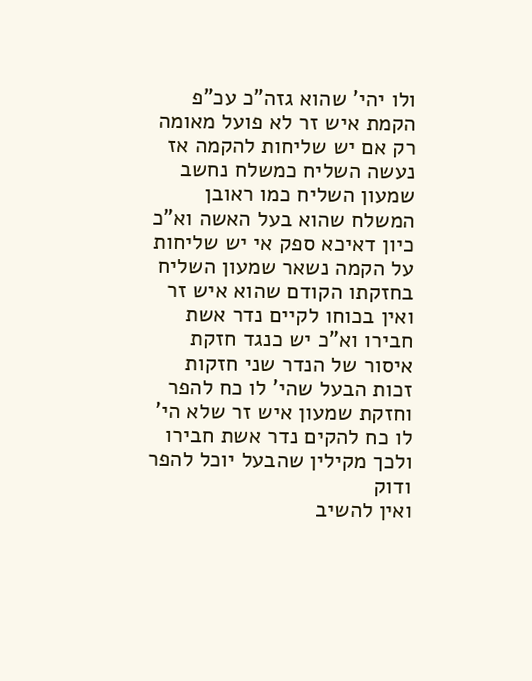ולו יהי' שהוא גזה"כ עכ"פ הקמת איש זר לא פועל מאומה רק אם יש שליחות להקמה אז נעשה השליח כמשלח נחשב שמעון השליח כמו ראובן המשלח שהוא בעל האשה וא"כ כיון דאיכא ספק אי יש שליחות על הקמה נשאר שמעון השליח בחזקתו הקודם שהוא איש זר ואין בכוחו לקיים נדר אשת חבירו וא"כ יש כנגד חזקת איסור של הנדר שני חזקות זכות הבעל שהי' לו כח להפר וחזקת שמעון איש זר שלא הי' לו כח להקים נדר אשת חבירו ולכך מקילין שהבעל יוכל להפר ודוק
ואין להשיב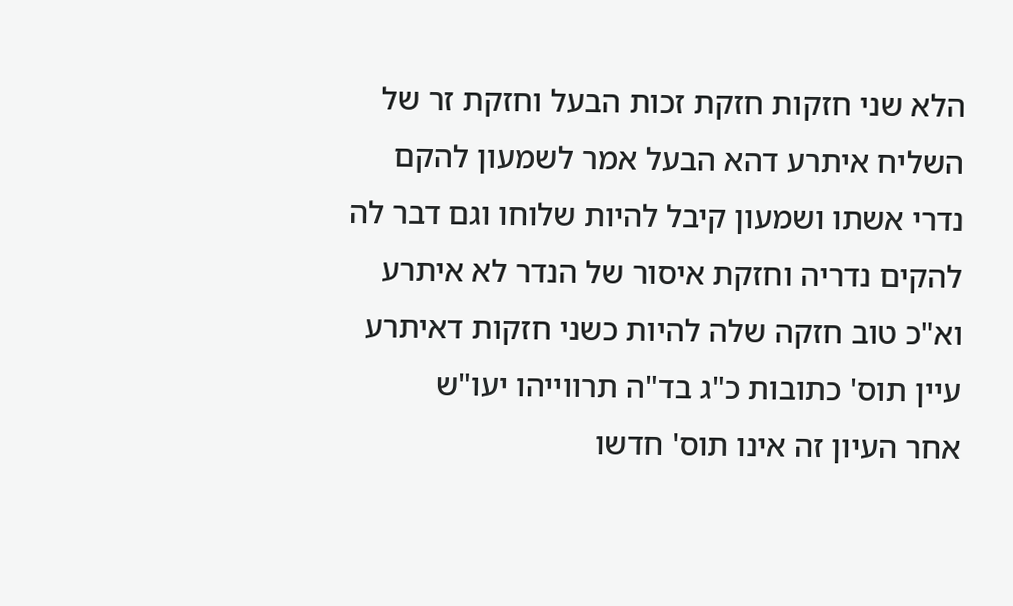הלא שני חזקות חזקת זכות הבעל וחזקת זר של השליח איתרע דהא הבעל אמר לשמעון להקם נדרי אשתו ושמעון קיבל להיות שלוחו וגם דבר לה להקים נדריה וחזקת איסור של הנדר לא איתרע וא"כ טוב חזקה שלה להיות כשני חזקות דאיתרע עיין תוס' כתובות כ"ג בד"ה תרווייהו יעו"ש
אחר העיון זה אינו תוס' חדשו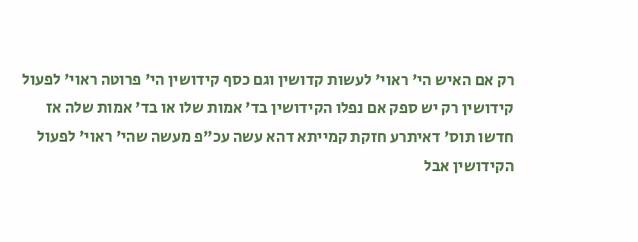רק אם האיש הי' ראוי' לעשות קדושין וגם כסף קידושין הי' פרוטה ראוי' לפעול קידושין רק יש ספק אם נפלו הקידושין בד' אמות שלו או בד' אמות שלה אז חדשו תוס' דאיתרע חזקת קמייתא דהא עשה עכ"פ מעשה שהי' ראוי' לפעול הקידושין אבל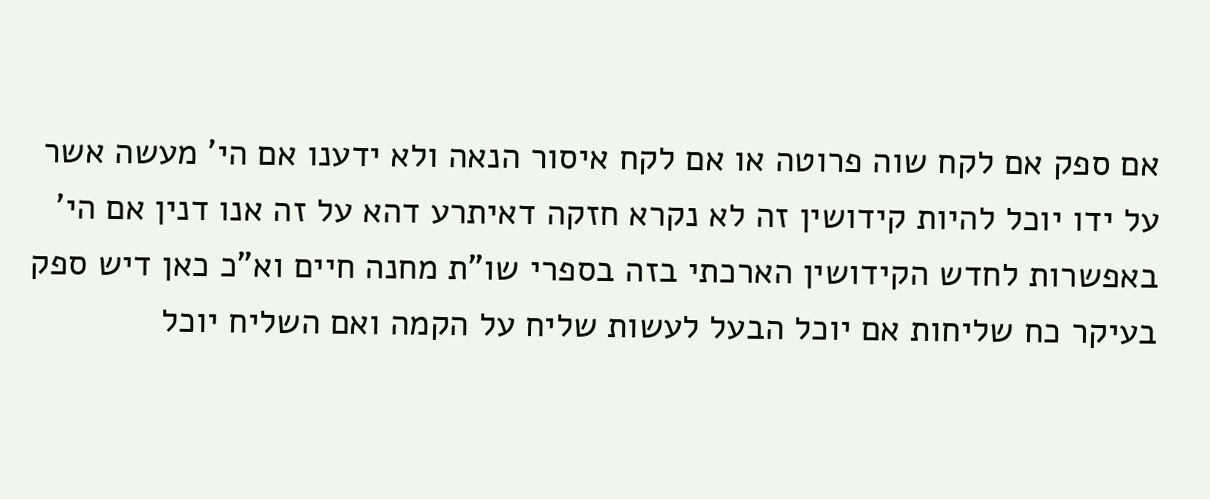אם ספק אם לקח שוה פרוטה או אם לקח איסור הנאה ולא ידענו אם הי' מעשה אשר על ידו יוכל להיות קידושין זה לא נקרא חזקה דאיתרע דהא על זה אנו דנין אם הי' באפשרות לחדש הקידושין הארכתי בזה בספרי שו"ת מחנה חיים וא"כ כאן דיש ספק בעיקר כח שליחות אם יוכל הבעל לעשות שליח על הקמה ואם השליח יוכל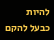להיות כבעל להקם